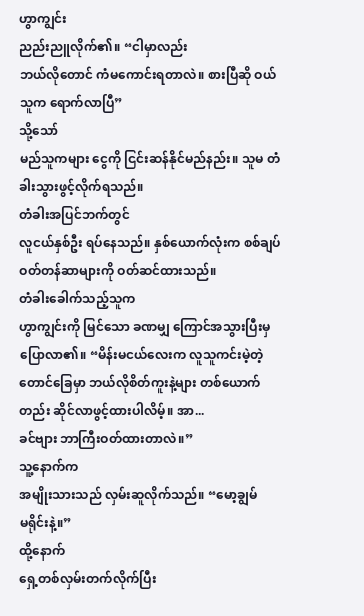ဟွာကျွင်း
ညည်းညူလိုက်၏။ “ငါမှာလည်း
ဘယ်လိုတောင် ကံမကောင်းရတာလဲ။ စားပြီဆို ဝယ်သူက ရောက်လာပြီ”
သို့သော်
မည်သူကများ ငွေကို ငြင်းဆန်နိုင်မည်နည်း။ သူမ တံခါးသွားဖွင့်လိုက်ရသည်။
တံခါးအပြင်ဘက်တွင်
လူငယ်နှစ်ဦး ရပ်နေသည်။ နှစ်ယောက်လုံးက စစ်ချပ်ဝတ်တန်ဆာများကို ဝတ်ဆင်ထားသည်။
တံခါးခေါက်သည့်သူက
ဟွာကျွင်းကို မြင်သော ခဏမျှ ကြောင်အသွားပြီးမှ ပြောလာ၏။ “မိန်းမငယ်လေးက လူသူကင်းမဲ့တဲ့
တောင်ခြေမှာ ဘယ်လိုစိတ်ကူးနဲ့များ တစ်ယောက်တည်း ဆိုင်လာဖွင့်ထားပါလိမ့်။ အာ...
ခင်ဗျား ဘာကြီးဝတ်ထားတာလဲ။”
သူ့နောက်က
အမျိုးသားသည် လှမ်းဆူလိုက်သည်။ “မော့ချွမ်
မရိုင်းနဲ့။”
ထို့နောက်
ရှေ့တစ်လှမ်းတက်လိုက်ပြီး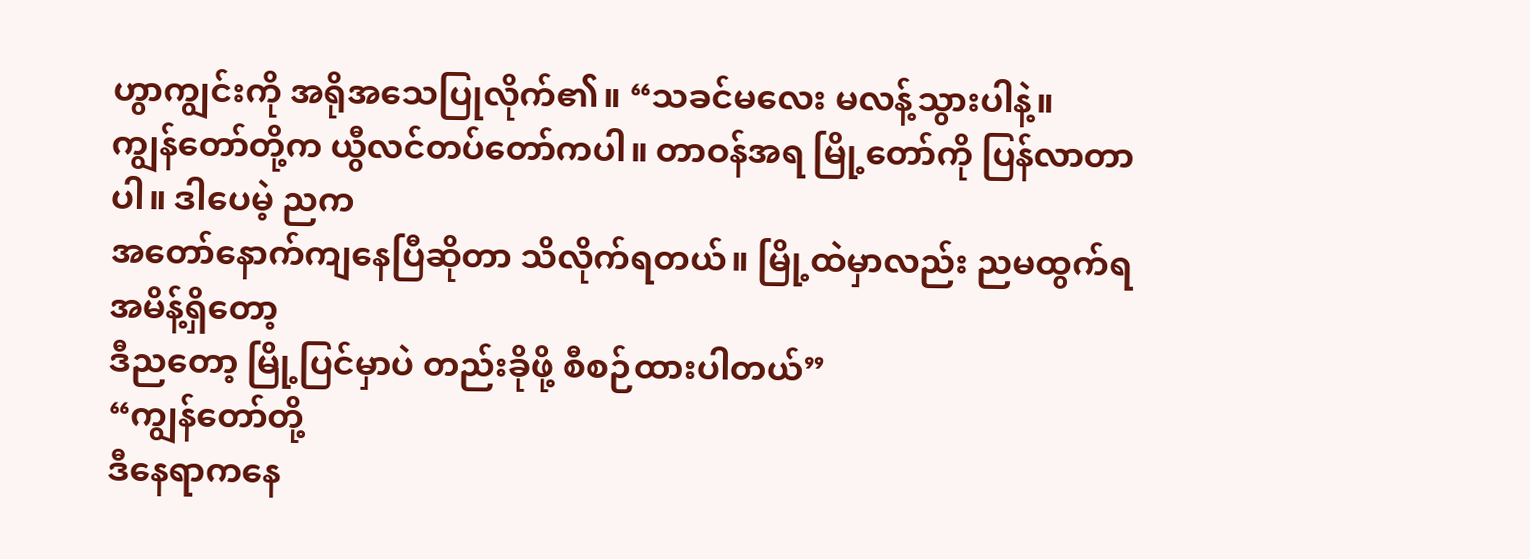ဟွာကျွင်းကို အရိုအသေပြုလိုက်၏။ “သခင်မလေး မလန့်သွားပါနဲ့။
ကျွန်တော်တို့က ယွီလင်တပ်တော်ကပါ။ တာဝန်အရ မြို့တော်ကို ပြန်လာတာပါ။ ဒါပေမဲ့ ညက
အတော်နောက်ကျနေပြီဆိုတာ သိလိုက်ရတယ်။ မြို့ထဲမှာလည်း ညမထွက်ရ အမိန့်ရှိတော့
ဒီညတော့ မြို့ပြင်မှာပဲ တည်းခိုဖို့ စီစဉ်ထားပါတယ်”
“ကျွန်တော်တို့
ဒီနေရာကနေ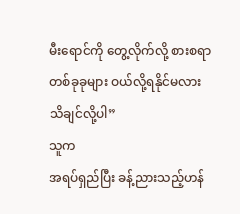မီးရောင်ကို တွေ့လိုက်လို့ စားစရာတစ်ခုခုများ ဝယ်လို့ရနိုင်မလား
သိချင်လို့ပါ”
သူက
အရပ်ရှည်ပြီး ခန့်ညားသည့်ဟန်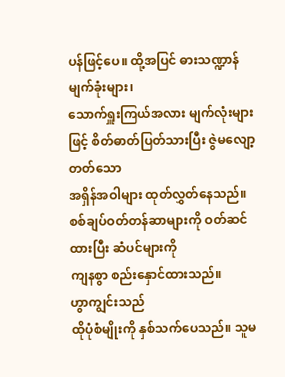ပန်ဖြင့်ပေ။ ထို့အပြင် ဓားသဏ္ဍာန် မျက်ခုံးများ၊
သောက်ရှူးကြယ်အလား မျက်လုံးများဖြင့် စိတ်ဓာတ်ပြတ်သားပြီး ဇွဲမလျော့တတ်သော
အရှိန်အဝါများ ထုတ်လွှတ်နေသည်။ စစ်ချပ်ဝတ်တန်ဆာများကို ဝတ်ဆင်ထားပြီး ဆံပင်များကို
ကျနစွာ စည်းနှောင်ထားသည်။
ဟွာကျွင်းသည်
ထိုပုံစံမျိုးကို နှစ်သက်ပေသည်။ သူမ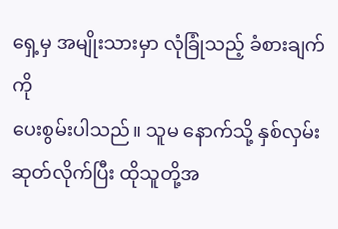ရှေ့မှ အမျိုးသားမှာ လုံခြုံသည့် ခံစားချက်ကို
ပေးစွမ်းပါသည်။ သူမ နောက်သို့ နှစ်လှမ်းဆုတ်လိုက်ပြီး ထိုသူတို့အ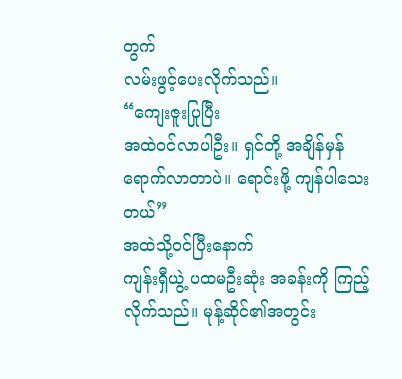တွက်
လမ်းဖွင့်ပေးလိုက်သည်။
“ကျေးဇူးပြုပြီး
အထဲဝင်လာပါဦး။ ရှင်တို့ အချိန်မှန်ရောက်လာတာပဲ။ ရောင်းဖို့ ကျန်ပါသေးတယ်”
အထဲသို့ဝင်ပြီးနောက်
ကျန်းရှီယွဲ့ ပထမဦးဆုံး အခန်းကို ကြည့်လိုက်သည်။ မုန့်ဆိုင်၏အတွင်း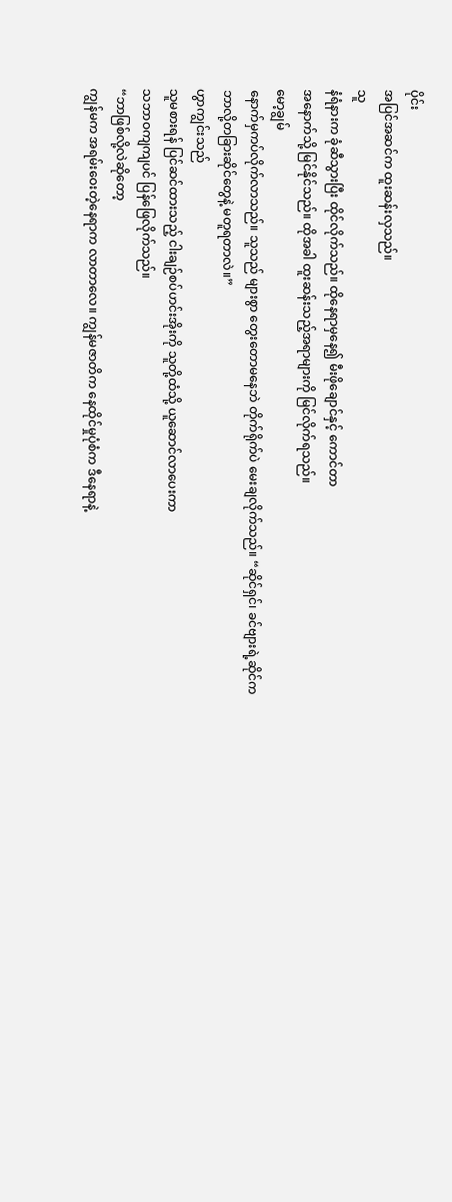ပိုင်း
အပြင်အဆင်က ထူးဆန်းလှသည်။
သူ
နံရံနားက ခုံဆီသွားပြီး ထိုင်လိုက်သည်။ ထိုနေရာမှနေ၍ မီးဖိုချောင်နှင့် ကောင်တာ
အနောက်သို့ မြင်နိုင်သည်။ ထိုအခါ ထူးဆန်းသည့်အရာများကို မြင်လိုက်ရသည်။
မော့ချွမ်
နောက်မှကပ်လိုက်လာသည်။ သူသည် များစွာ တွေးတောမနေဘဲ တိုက်ရိုက်ပဲ မေးချလိုက်သည်။ “ဆိုင်ရှင်၊ ခင်ဗျားရဲ့ဆိုင်က
ဘာလို့တခြားဆိုင်တွေနဲ့ မတူရတာလဲ။”
ဟွာကျွင်းသည်
သူမစားရန် ပြင်ဆင်ထားသည့် ငါးချဉ်စပ်ဟင်းအိုးကို သူတို့ထံသို့ ယူဆောင်လာပေးကာ
သဘာဝကျကျပင် ပြန်ဖြေလိုက်သည်။
“ဘာဖြစ်လို့လဲဆိုတော့
ကျွန်မက အရမ်းဝေးတဲ့နေရာက လာတာလေ။ ကျွန်မဇာတိက နေထိုင်မှုပုံစံက ဒီနေရာနဲ့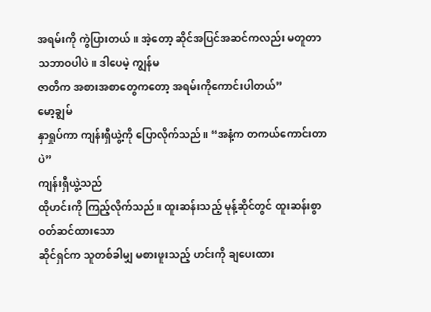အရမ်းကို ကွဲပြားတယ်။ အဲ့တော့ ဆိုင်အပြင်အဆင်ကလည်း မတူတာ သဘာဝပါပဲ။ ဒါပေမဲ့ ကျွန်မ
ဇာတိက အစားအစာတွေကတော့ အရမ်းကိုကောင်းပါတယ်”
မော့ချွမ်
နှာရှုပ်ကာ ကျန်းရှီယွဲ့ကို ပြောလိုက်သည်။ “အနံ့က တကယ်ကောင်းတာပဲ”
ကျန်းရှီယွဲ့သည်
ထိုဟင်းကို ကြည့်လိုက်သည်။ ထူးဆန်းသည့် မုန့်ဆိုင်တွင် ထူးဆန်းစွာ ဝတ်ဆင်ထားသော
ဆိုင်ရှင်က သူတစ်ခါမျှ မစားဖူးသည့် ဟင်းကို ချပေးထား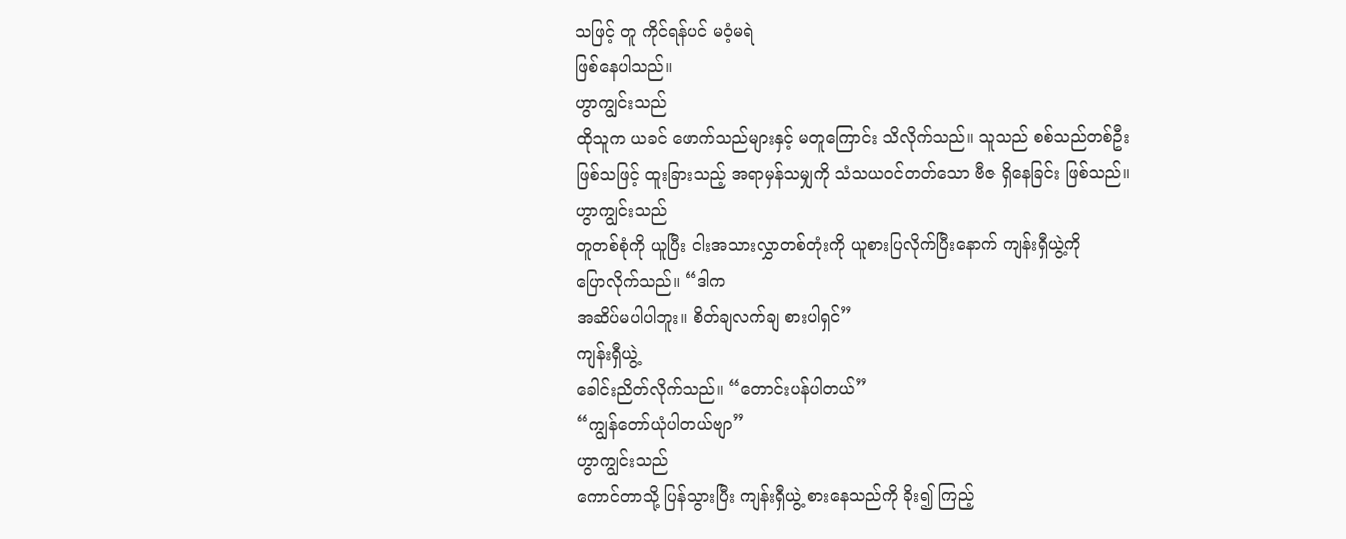သဖြင့် တူ ကိုင်ရန်ပင် မဝံ့မရဲ
ဖြစ်နေပါသည်။
ဟွာကျွင်းသည်
ထိုသူက ယခင် ဖောက်သည်များနှင့် မတူကြောင်း သိလိုက်သည်။ သူသည် စစ်သည်တစ်ဦး
ဖြစ်သဖြင့် ထူးခြားသည့် အရာမှန်သမျှကို သံသယဝင်တတ်သော ဗီဇ ရှိနေခြင်း ဖြစ်သည်။
ဟွာကျွင်းသည်
တူတစ်စုံကို ယူပြီး ငါးအသားလွှာတစ်တုံးကို ယူစားပြလိုက်ပြီးနောက် ကျန်းရှီယွဲ့ကို
ပြောလိုက်သည်။ “ဒါက
အဆိပ်မပါပါဘူး။ စိတ်ချလက်ချ စားပါရှင်”
ကျန်းရှီယွဲ့
ခေါင်းညိတ်လိုက်သည်။ “တောင်းပန်ပါတယ်”
“ကျွန်တော်ယုံပါတယ်ဗျာ”
ဟွာကျွင်းသည်
ကောင်တာသို့ ပြန်သွားပြီး ကျန်းရှီယွဲ့ စားနေသည်ကို ခိုး၍ ကြည့်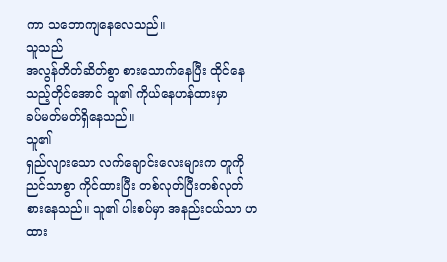ကာ သဘောကျနေလေသည်။
သူသည်
အလွန်တိတ်ဆိတ်စွာ စားသောက်နေပြီး ထိုင်နေသည့်တိုင်အောင် သူ၏ ကိုယ်နေဟန်ထားမှာ
ခပ်မတ်မတ်ရှိနေသည်။
သူ၏
ရှည်လျားသော လက်ချောင်းလေးများက တူကို ညင်သာစွာ ကိုင်ထားပြီး တစ်လုတ်ပြီးတစ်လုတ်
စားနေသည်။ သူ၏ ပါးစပ်မှာ အနည်းငယ်သာ ဟထား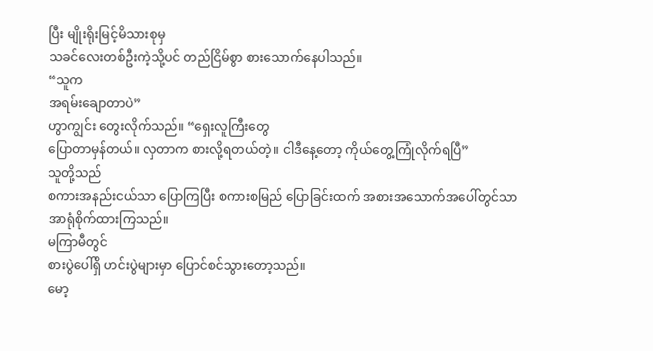ပြီး မျိုးရိုးမြင့်မိသားစုမှ
သခင်လေးတစ်ဦးကဲ့သို့ပင် တည်ငြိမ်စွာ စားသောက်နေပါသည်။
“သူက
အရမ်းချောတာပဲ”
ဟွာကျွင်း တွေးလိုက်သည်။ “ရှေးလူကြီးတွေ
ပြောတာမှန်တယ်။ လှတာက စားလို့ရတယ်တဲ့။ ငါဒီနေ့တော့ ကိုယ်တွေ့ကြုံလိုက်ရပြီ”
သူတို့သည်
စကားအနည်းငယ်သာ ပြောကြပြီး စကားစမြည် ပြောခြင်းထက် အစားအသောက်အပေါ်တွင်သာ
အာရုံစိုက်ထားကြသည်။
မကြာမီတွင်
စားပွဲပေါ်ရှိ ဟင်းပွဲများမှာ ပြောင်စင်သွားတော့သည်။
မော့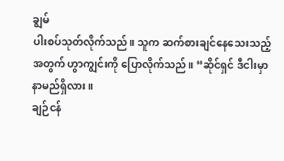ချွမ်
ပါးစပ်သုတ်လိုက်သည်။ သူက ဆက်စားချင်နေသေးသည့်အတွက် ဟွာကျွင်းကို ပြောလိုက်သည်။ “ဆိုင်ရှင် ဒီငါးမှာ နာမည်ရှိလား။
ချဉ်ငန်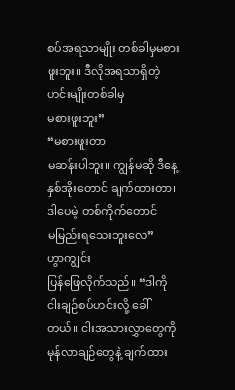စပ်အရသာမျိုး တစ်ခါမှမစားဖူးဘူး။ ဒီလိုအရသာရှိတဲ့ဟင်းမျိုးတစ်ခါမှ
မစားဖူးဘူး”
“မစားဖူးတာ
မဆန်းပါဘူး။ ကျွန်မဆို ဒီနေ့ နှစ်အိုးတောင် ချက်ထားတာ၊ ဒါပေမဲ့ တစ်ကိုက်တောင်
မမြည်းရသေးဘူးလေ”
ဟွာကျွင်း
ပြန်ဖြေလိုက်သည်။ “ဒါကို
ငါးချဉ်စပ်ဟင်းလို့ ခေါ်တယ်။ ငါးအသားလွှာတွေကို မုန်လာချဉ်တွေနဲ့ ချက်ထား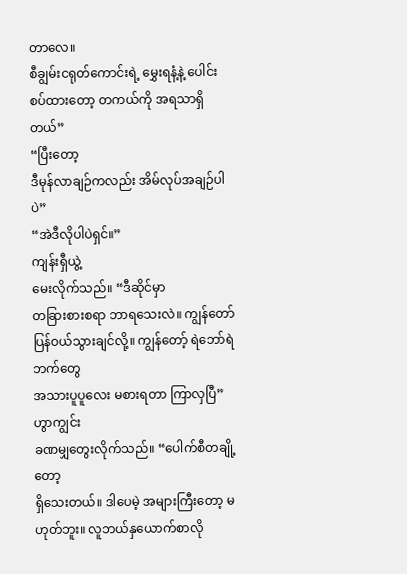တာလေ။
စီချွမ်းငရုတ်ကောင်းရဲ့ မွှေးရနံ့နဲ့ ပေါင်းစပ်ထားတော့ တကယ်ကို အရသာရှိတယ်”
“ပြီးတော့
ဒီမုန်လာချဉ်ကလည်း အိမ်လုပ်အချဉ်ပါပဲ”
“အဲဒီလိုပါပဲရှင်။”
ကျန်းရှီယွဲ့
မေးလိုက်သည်။ “ဒီဆိုင်မှာ
တခြားစားစရာ ဘာရသေးလဲ။ ကျွန်တော် ပြန်ဝယ်သွားချင်လို့။ ကျွန်တော့် ရဲဘော်ရဲဘက်တွေ
အသားပူပူလေး မစားရတာ ကြာလှပြီ”
ဟွာကျွင်း
ခဏမျှတွေးလိုက်သည်။ “ပေါက်စီတချို့တော့
ရှိသေးတယ်။ ဒါပေမဲ့ အများကြီးတော့ မဟုတ်ဘူး။ လူဘယ်နှယောက်စာလို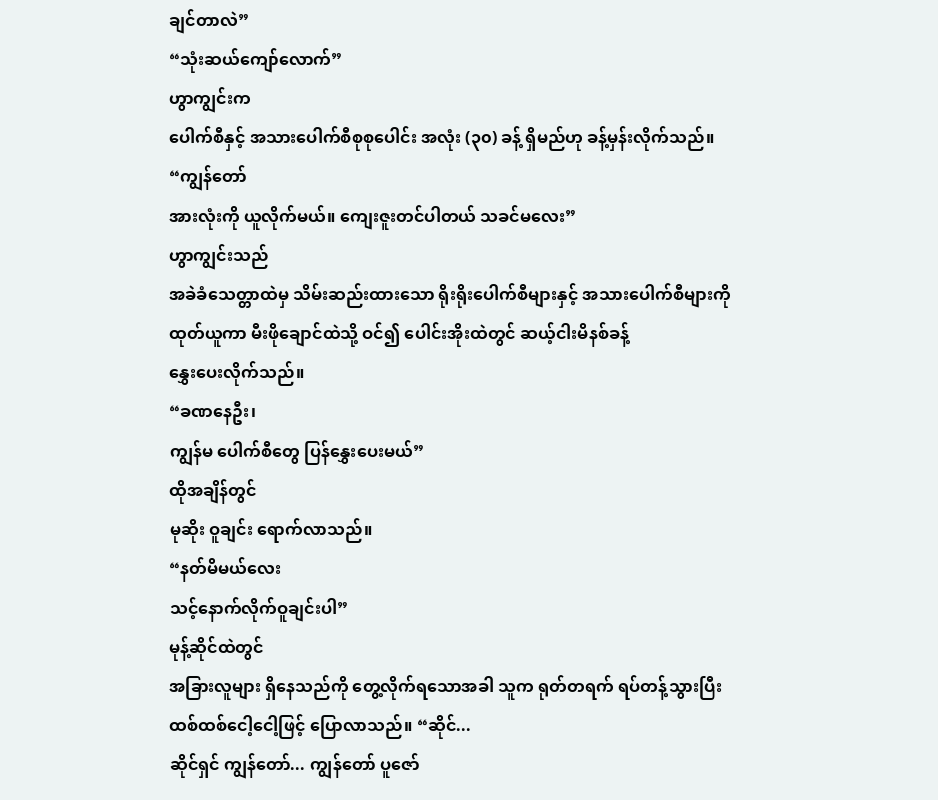ချင်တာလဲ”
“သုံးဆယ်ကျော်လောက်”
ဟွာကျွင်းက
ပေါက်စီနှင့် အသားပေါက်စီစုစုပေါင်း အလုံး (၃၀) ခန့် ရှိမည်ဟု ခန့်မှန်းလိုက်သည်။
“ကျွန်တော်
အားလုံးကို ယူလိုက်မယ်။ ကျေးဇူးတင်ပါတယ် သခင်မလေး”
ဟွာကျွင်းသည်
အခဲခံသေတ္တာထဲမှ သိမ်းဆည်းထားသော ရိုးရိုးပေါက်စီများနှင့် အသားပေါက်စီများကို
ထုတ်ယူကာ မီးဖိုချောင်ထဲသို့ ဝင်၍ ပေါင်းအိုးထဲတွင် ဆယ့်ငါးမိနစ်ခန့်
နွှေးပေးလိုက်သည်။
“ခဏနေဦး၊
ကျွန်မ ပေါက်စီတွေ ပြန်နွှေးပေးမယ်”
ထိုအချိန်တွင်
မုဆိုး ဝူချင်း ရောက်လာသည်။
“နတ်မိမယ်လေး
သင့်နောက်လိုက်ဝူချင်းပါ”
မုန့်ဆိုင်ထဲတွင်
အခြားလူများ ရှိနေသည်ကို တွေ့လိုက်ရသောအခါ သူက ရုတ်တရက် ရပ်တန့်သွားပြီး
ထစ်ထစ်ငေါ့ငေါ့ဖြင့် ပြောလာသည်။ “ဆိုင်...
ဆိုင်ရှင် ကျွန်တော်... ကျွန်တော် ပူဇော်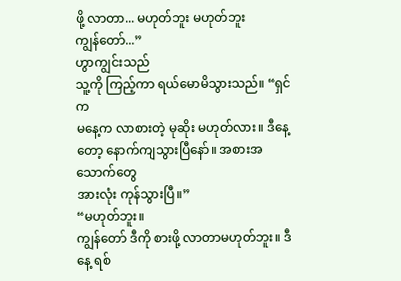ဖို့ လာတာ... မဟုတ်ဘူး မဟုတ်ဘူး
ကျွန်တော်...”
ဟွာကျွင်းသည်
သူ့ကို ကြည့်ကာ ရယ်မောမိသွားသည်။ “ရှင်က
မနေ့က လာစားတဲ့ မုဆိုး မဟုတ်လား။ ဒီနေ့တော့ နောက်ကျသွားပြီနော်။ အစားအသောက်တွေ
အားလုံး ကုန်သွားပြီ။”
“မဟုတ်ဘူး။
ကျွန်တော် ဒီကို စားဖို့ လာတာမဟုတ်ဘူး။ ဒီနေ့ ရစ်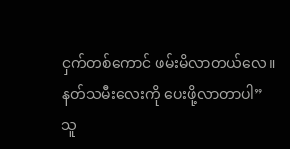ငှက်တစ်ကောင် ဖမ်းမိလာတယ်လေ။
နတ်သမီးလေးကို ပေးဖို့လာတာပါ”
သူ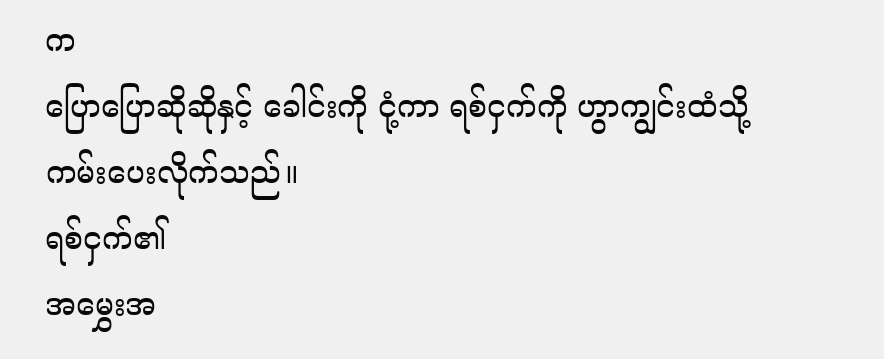က
ပြောပြောဆိုဆိုနှင့် ခေါင်းကို ငုံ့ကာ ရစ်ငှက်ကို ဟွာကျွင်းထံသို့
ကမ်းပေးလိုက်သည်။
ရစ်ငှက်၏
အမွှေးအ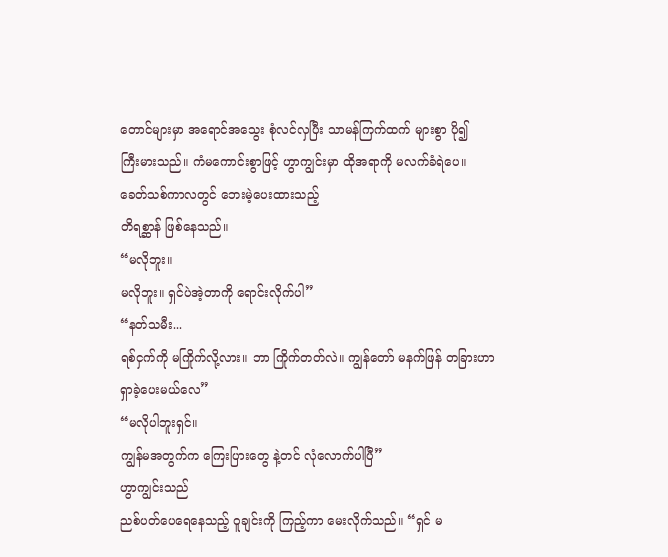တောင်များမှာ အရောင်အသွေး စုံလင်လှပြီး သာမန်ကြက်ထက် များစွာ ပို၍
ကြီးမားသည်။ ကံမကောင်းစွာဖြင့် ဟွာကျွင်းမှာ ထိုအရာကို မလက်ခံရဲပေ။
ခေတ်သစ်ကာလတွင် ဘေးမဲ့ပေးထားသည့်
တိရစ္ဆာန် ဖြစ်နေသည်။
“မလိုဘူး။
မလိုဘူး။ ရှင်ပဲအဲ့တာကို ရောင်းလိုက်ပါ”
“နတ်သမီး...
ရစ်ငှက်ကို မကြိုက်လို့လား။ ဘာ ကြိုက်တတ်လဲ။ ကျွန်တော် မနက်ဖြန် တခြားဟာ
ရှာခဲ့ပေးမယ်လေ”
“မလိုပါဘူးရှင်။
ကျွန်မအတွက်က ကြေးပြားတွေ နဲ့တင် လုံလောက်ပါပြီ”
ဟွာကျွင်းသည်
ညစ်ပတ်ပေရေနေသည့် ဝူချင်းကို ကြည့်ကာ မေးလိုက်သည်။ “ရှင် မ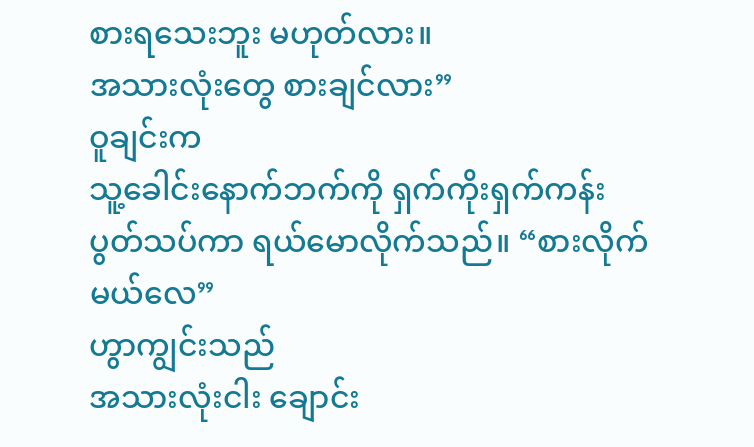စားရသေးဘူး မဟုတ်လား။
အသားလုံးတွေ စားချင်လား”
ဝူချင်းက
သူ့ခေါင်းနောက်ဘက်ကို ရှက်ကိုးရှက်ကန်း ပွတ်သပ်ကာ ရယ်မောလိုက်သည်။ “စားလိုက်မယ်လေ”
ဟွာကျွင်းသည်
အသားလုံးငါး ချောင်း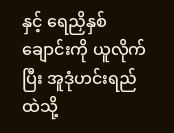နှင့် ရေညှိနှစ် ချောင်းကို ယူလိုက်ပြီး အူဒုံဟင်းရည်ထဲသို့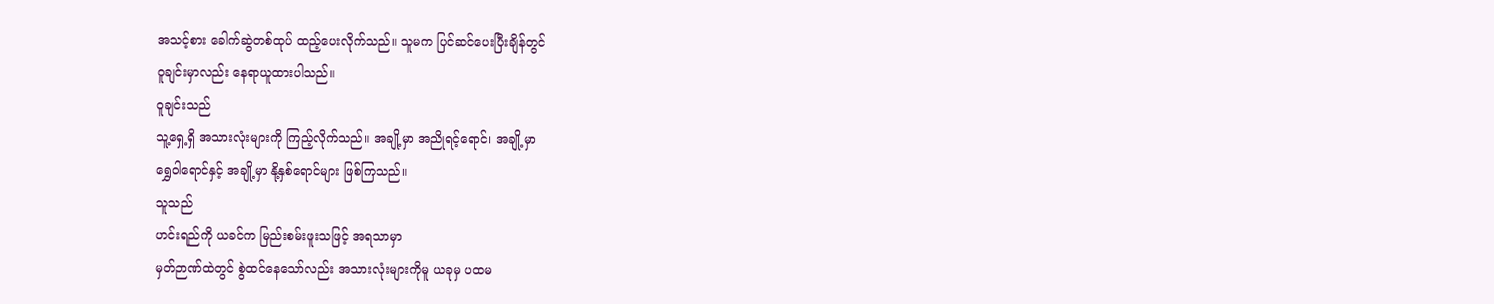အသင့်စား ခေါက်ဆွဲတစ်ထုပ် ထည့်ပေးလိုက်သည်။ သူမက ပြင်ဆင်ပေးပြီးချိန်တွင်
ဝူချင်းမှာလည်း နေရာယူထားပါသည်။
ဝူချင်းသည်
သူ့ရှေ့ရှိ အသားလုံးများကို ကြည့်လိုက်သည်။ အချို့မှာ အညိုရင့်ရောင်၊ အချို့မှာ
ရွှေဝါရောင်နှင့် အချို့မှာ နို့နှစ်ရောင်များ ဖြစ်ကြသည်။
သူသည်
ဟင်းရည်ကို ယခင်က မြည်းစမ်းဖူးသဖြင့် အရသာမှာ
မှတ်ဉာဏ်ထဲတွင် စွဲထင်နေသော်လည်း အသားလုံးများကိုမူ ယခုမှ ပထမ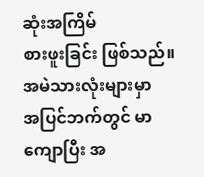ဆုံးအကြိမ်
စားဖူးခြင်း ဖြစ်သည်။
အမဲသားလုံးများမှာ
အပြင်ဘက်တွင် မာကျောပြီး အ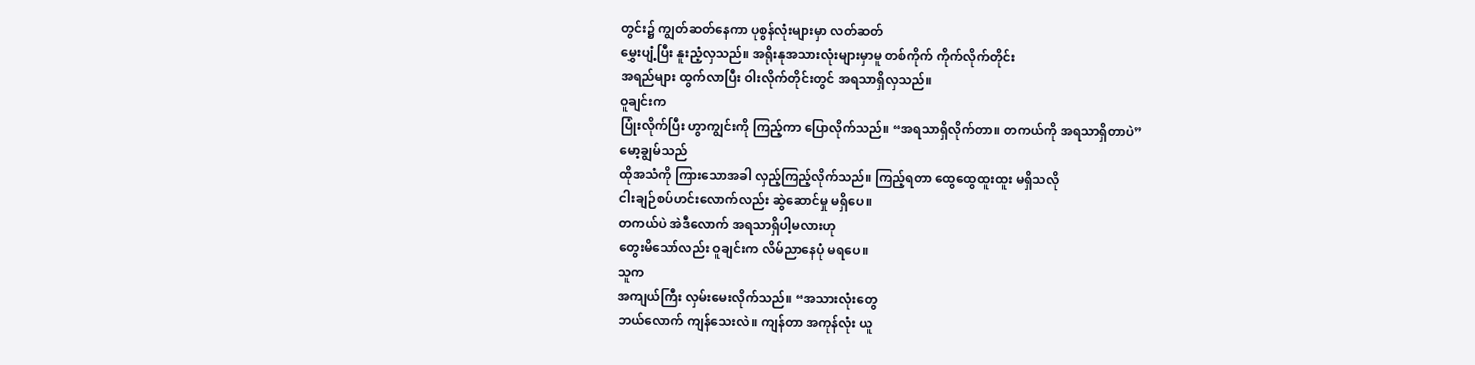တွင်း၌ ကျွတ်ဆတ်နေကာ ပုစွန်လုံးများမှာ လတ်ဆတ်
မွှေးပျံ့ပြီး နူးညံ့လှသည်။ အရိုးနုအသားလုံးများမှာမူ တစ်ကိုက် ကိုက်လိုက်တိုင်း
အရည်များ ထွက်လာပြီး ဝါးလိုက်တိုင်းတွင် အရသာရှိလှသည်။
ဝူချင်းက
ပြုံးလိုက်ပြီး ဟွာကျွင်းကို ကြည့်ကာ ပြောလိုက်သည်။ “အရသာရှိလိုက်တာ။ တကယ်ကို အရသာရှိတာပဲ”
မော့ချွမ်သည်
ထိုအသံကို ကြားသောအခါ လှည့်ကြည့်လိုက်သည်။ ကြည့်ရတာ ထွေထွေထူးထူး မရှိသလို
ငါးချဉ်စပ်ဟင်းလောက်လည်း ဆွဲဆောင်မှု မရှိပေ။
တကယ်ပဲ အဲဒီလောက် အရသာရှိပါ့မလားဟု
တွေးမိသော်လည်း ဝူချင်းက လိမ်ညာနေပုံ မရပေ။
သူက
အကျယ်ကြီး လှမ်းမေးလိုက်သည်။ “အသားလုံးတွေ
ဘယ်လောက် ကျန်သေးလဲ။ ကျန်တာ အကုန်လုံး ယူ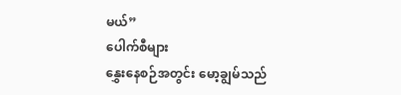မယ်”
ပေါက်စီများ
နွှေးနေစဉ်အတွင်း မော့ချွမ်သည်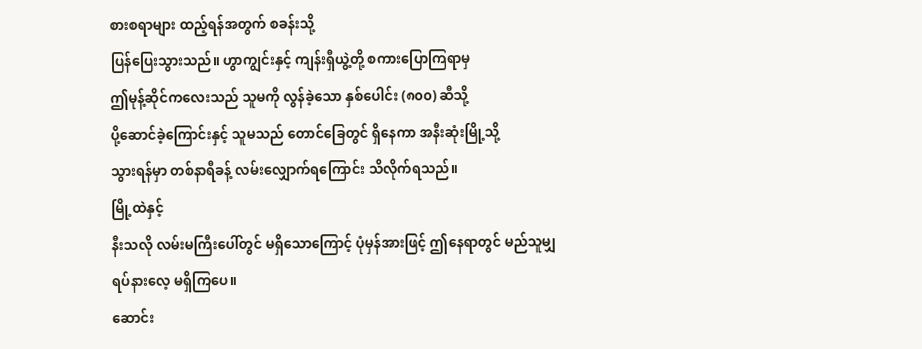စားစရာများ ထည့်ရန်အတွက် စခန်းသို့
ပြန်ပြေးသွားသည်။ ဟွာကျွင်းနှင့် ကျန်းရှီယွဲ့တို့ စကားပြောကြရာမှ
ဤမုန့်ဆိုင်ကလေးသည် သူမကို လွန်ခဲ့သော နှစ်ပေါင်း (၈၀၀) ဆီသို့
ပို့ဆောင်ခဲ့ကြောင်းနှင့် သူမသည် တောင်ခြေတွင် ရှိနေကာ အနီးဆုံးမြို့သို့
သွားရန်မှာ တစ်နာရီခန့် လမ်းလျှောက်ရကြောင်း သိလိုက်ရသည်။
မြို့ထဲနှင့်
နီးသလို လမ်းမကြီးပေါ်တွင် မရှိသောကြောင့် ပုံမှန်အားဖြင့် ဤနေရာတွင် မည်သူမျှ
ရပ်နားလေ့ မရှိကြပေ။
ဆောင်း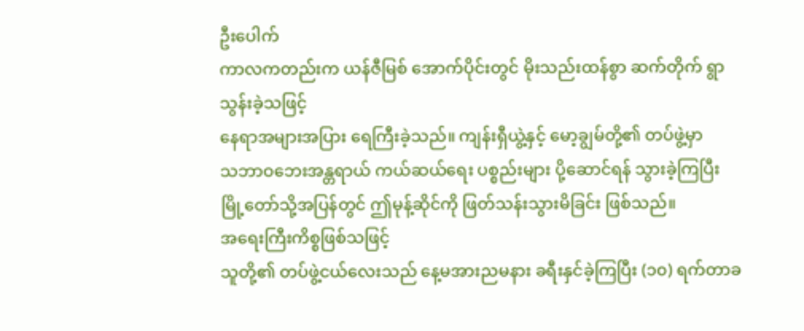ဦးပေါက်
ကာလကတည်းက ယန်ဇီမြစ် အောက်ပိုင်းတွင် မိုးသည်းထန်စွာ ဆက်တိုက် ရွာသွန်းခဲ့သဖြင့်
နေရာအများအပြား ရေကြီးခဲ့သည်။ ကျန်းရှီယွဲ့နှင့် မော့ချွမ်တို့၏ တပ်ဖွဲ့မှာ
သဘာဝဘေးအန္တရာယ် ကယ်ဆယ်ရေး ပစ္စည်းများ ပို့ဆောင်ရန် သွားခဲ့ကြပြီး
မြို့တော်သို့အပြန်တွင် ဤမုန့်ဆိုင်ကို ဖြတ်သန်းသွားမိခြင်း ဖြစ်သည်။
အရေးကြီးကိစ္စဖြစ်သဖြင့်
သူတို့၏ တပ်ဖွဲ့ငယ်လေးသည် နေ့မအားညမနား ခရီးနှင်ခဲ့ကြပြီး (၁၀) ရက်တာခ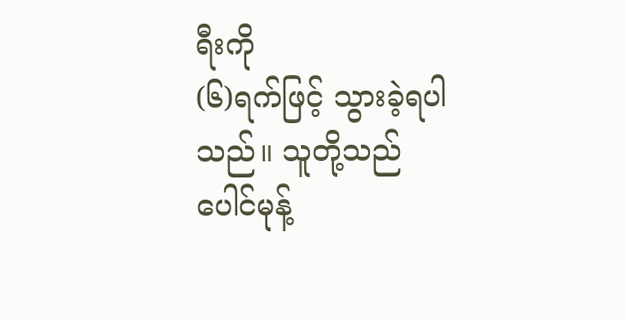ရီးကို
(၆)ရက်ဖြင့် သွားခဲ့ရပါသည်။ သူတို့သည် ပေါင်မုန့်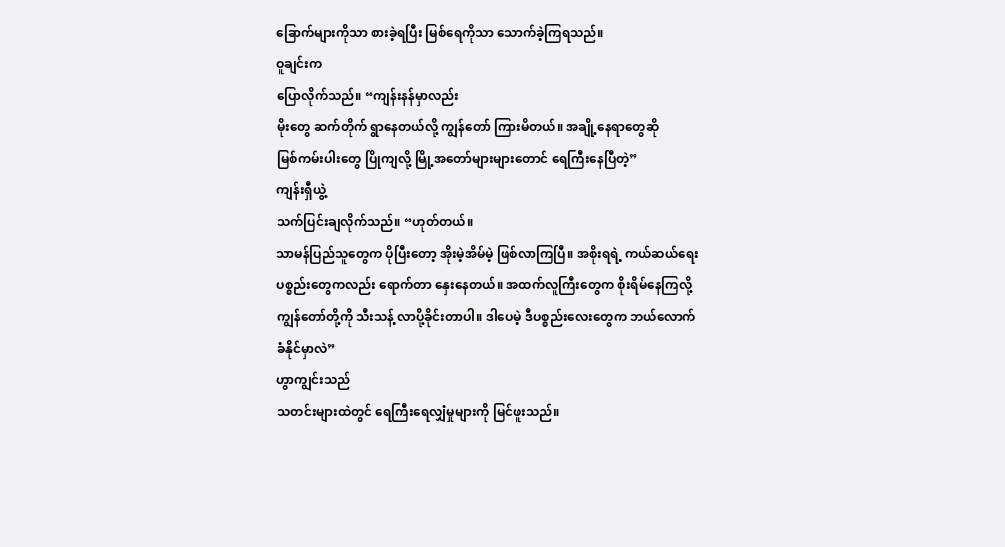ခြောက်များကိုသာ စားခဲ့ရပြီး မြစ်ရေကိုသာ သောက်ခဲ့ကြရသည်။
ဝူချင်းက
ပြောလိုက်သည်။ “ကျန်းနန်မှာလည်း
မိုးတွေ ဆက်တိုက် ရွာနေတယ်လို့ ကျွန်တော် ကြားမိတယ်။ အချို့နေရာတွေဆို
မြစ်ကမ်းပါးတွေ ပြိုကျလို့ မြို့အတော်များများတောင် ရေကြီးနေပြီတဲ့”
ကျန်းရှီယွဲ့
သက်ပြင်းချလိုက်သည်။ “ဟုတ်တယ်။
သာမန်ပြည်သူတွေက ပိုပြီးတော့ အိုးမဲ့အိမ်မဲ့ ဖြစ်လာကြပြီ။ အစိုးရရဲ့ ကယ်ဆယ်ရေး
ပစ္စည်းတွေကလည်း ရောက်တာ နှေးနေတယ်။ အထက်လူကြီးတွေက စိုးရိမ်နေကြလို့
ကျွန်တော်တို့ကို သီးသန့် လာပို့ခိုင်းတာပါ။ ဒါပေမဲ့ ဒီပစ္စည်းလေးတွေက ဘယ်လောက်
ခံနိုင်မှာလဲ”
ဟွာကျွင်းသည်
သတင်းများထဲတွင် ရေကြီးရေလျှံမှုများကို မြင်ဖူးသည်။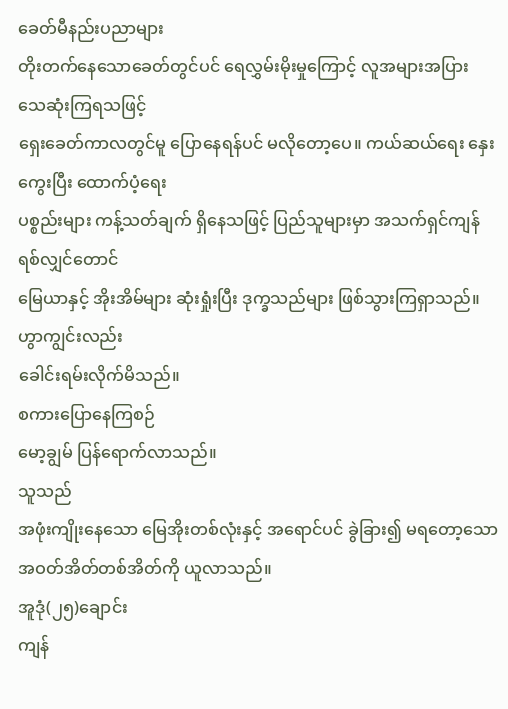ခေတ်မီနည်းပညာများ
တိုးတက်နေသောခေတ်တွင်ပင် ရေလွှမ်းမိုးမှုကြောင့် လူအများအပြား သေဆုံးကြရသဖြင့်
ရှေးခေတ်ကာလတွင်မူ ပြောနေရန်ပင် မလိုတော့ပေ။ ကယ်ဆယ်ရေး နှေးကွေးပြီး ထောက်ပံ့ရေး
ပစ္စည်းများ ကန့်သတ်ချက် ရှိနေသဖြင့် ပြည်သူများမှာ အသက်ရှင်ကျန်ရစ်လျှင်တောင်
မြေယာနှင့် အိုးအိမ်များ ဆုံးရှုံးပြီး ဒုက္ခသည်များ ဖြစ်သွားကြရှာသည်။
ဟွာကျွင်းလည်း
ခေါင်းရမ်းလိုက်မိသည်။
စကားပြောနေကြစဉ်
မော့ချွမ် ပြန်ရောက်လာသည်။
သူသည်
အဖုံးကျိုးနေသော မြေအိုးတစ်လုံးနှင့် အရောင်ပင် ခွဲခြား၍ မရတော့သော
အဝတ်အိတ်တစ်အိတ်ကို ယူလာသည်။
အူဒုံ(၂၅)ချောင်း
ကျန်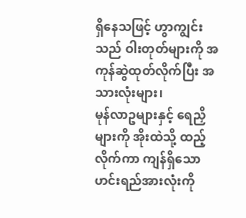ရှိနေသဖြင့် ဟွာကျွင်းသည် ဝါးတုတ်များကို အကုန်ဆွဲထုတ်လိုက်ပြီး အသားလုံးများ၊
မုန်လာဥများနှင့် ရေညှိများကို အိုးထဲသို့ ထည့်လိုက်ကာ ကျန်ရှိသော
ဟင်းရည်အားလုံးကို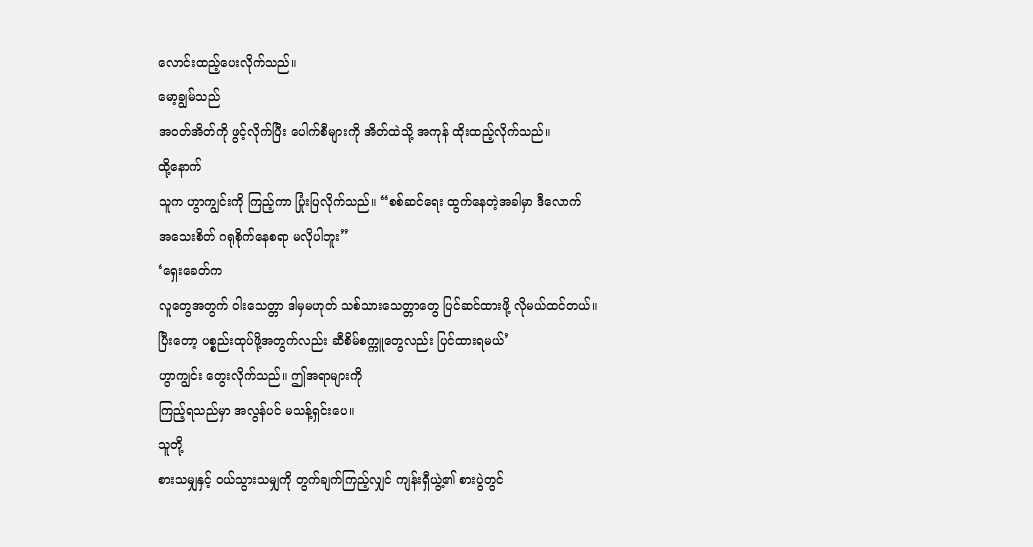လောင်းထည့်ပေးလိုက်သည်။
မော့ချွမ်သည်
အဝတ်အိတ်ကို ဖွင့်လိုက်ပြီး ပေါက်စီများကို အိတ်ထဲသို့ အကုန် ထိုးထည့်လိုက်သည်။
ထို့နောက်
သူက ဟွာကျွင်းကို ကြည့်ကာ ပြုံးပြလိုက်သည်။ “စစ်ဆင်ရေး ထွက်နေတဲ့အခါမှာ ဒီလောက်
အသေးစိတ် ဂရုစိုက်နေစရာ မလိုပါဘူး”
‘ရှေးခေတ်က
လူတွေအတွက် ဝါးသေတ္တာ ဒါမှမဟုတ် သစ်သားသေတ္တာတွေ ပြင်ဆင်ထားဖို့ လိုမယ်ထင်တယ်။
ပြီးတော့ ပစ္စည်းထုပ်ဖို့အတွက်လည်း ဆီစိမ်စက္ကူတွေလည်း ပြင်ထားရမယ်’
ဟွာကျွင်း တွေးလိုက်သည်။ ဤအရာများကို
ကြည့်ရသည်မှာ အလွန်ပင် မသန့်ရှင်းပေ။
သူတို့
စားသမျှနှင့် ဝယ်သွားသမျှကို တွက်ချက်ကြည့်လျှင် ကျန်းရှီယွဲ့၏ စားပွဲတွင်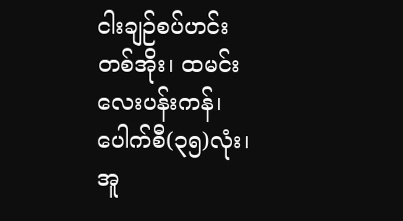ငါးချဉ်စပ်ဟင်းတစ်အိုး၊ ထမင်းလေးပန်းကန်၊ ပေါက်စီ(၃၅)လုံး၊ အူ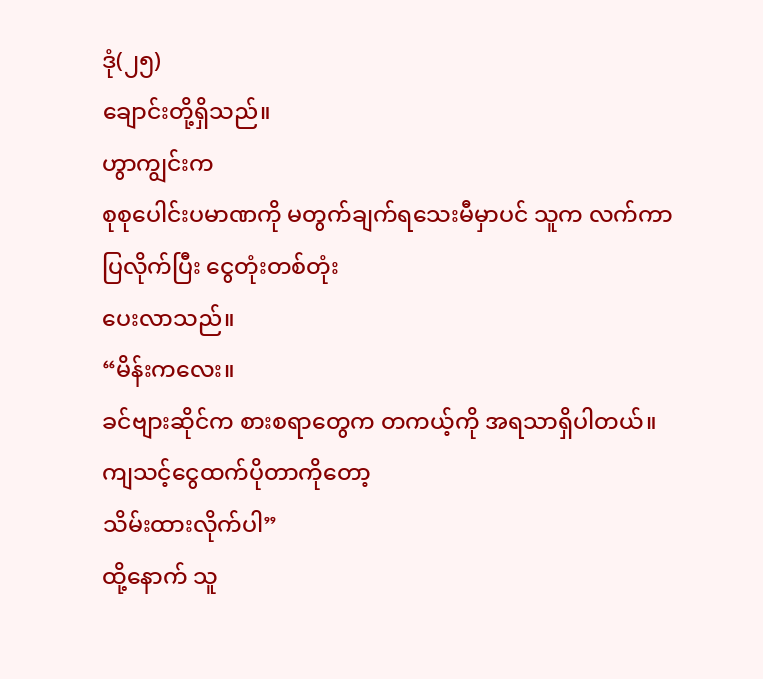ဒုံ(၂၅)
ချောင်းတို့ရှိသည်။
ဟွာကျွင်းက
စုစုပေါင်းပမာဏကို မတွက်ချက်ရသေးမီမှာပင် သူက လက်ကာပြလိုက်ပြီး ငွေတုံးတစ်တုံး
ပေးလာသည်။
“မိန်းကလေး။
ခင်ဗျားဆိုင်က စားစရာတွေက တကယ့်ကို အရသာရှိပါတယ်။ ကျသင့်ငွေထက်ပိုတာကိုတော့
သိမ်းထားလိုက်ပါ”
ထို့နောက် သူ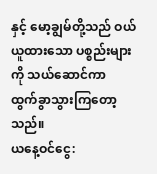နှင့် မော့ချွမ်တို့သည် ဝယ်ယူထားသော ပစ္စည်းများကို သယ်ဆောင်ကာ
ထွက်ခွာသွားကြတော့သည်။
ယနေ့ဝင်ငွေ: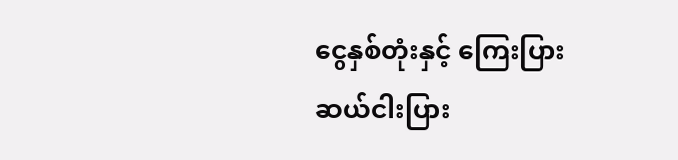ငွေနှစ်တုံးနှင့် ကြေးပြားဆယ်ငါးပြား